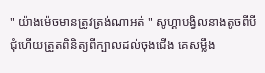" យ៉ាងម៉េចមានត្រូវត្រង់ណាអត់ " សូហ្គាបង្វិលនាងតូចពីបី
ជុំហេីយត្រួតពិនិត្យពីក្បាលដល់ចុងជេីង គេសម្លឹង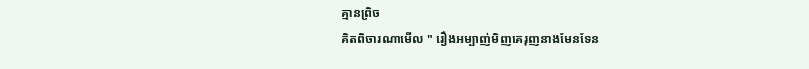គ្មានព្រិច
គិតពិចារណាមេីល " រឿងអម្បាញ់មិញគេរុញនាងមែនទែន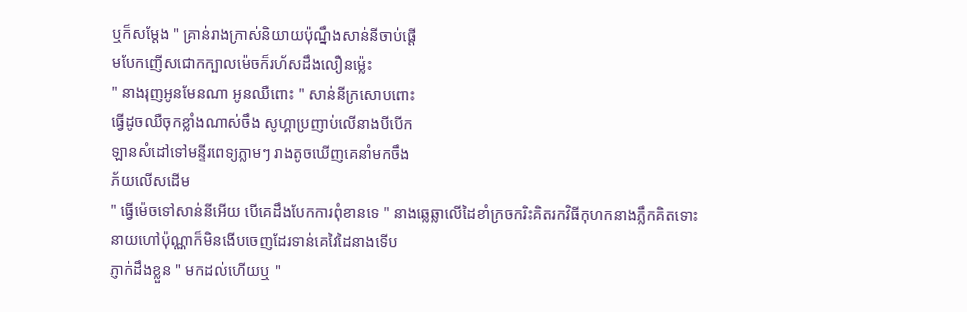ឬក៏សម្ដែង " គ្រាន់រាងក្រាស់និយាយប៉ុណ្នឹងសាន់នីចាប់ផ្ដេី
មបែកញេីសជោកក្បាលម៉េចក៏រហ័សដឹងលឿនម្ល៉េះ
" នាងរុញអូនមែនណា អូនឈឺពោះ " សាន់នីក្រសោបពោះ
ធ្វេីដូចឈឺចុកខ្លាំងណាស់ចឹង សូហ្គាប្រញាប់លេីនាងបីបេីក
ឡានសំដៅទៅមន្ទីរពេទ្យភ្លាមៗ រាងតូចឃេីញគេនាំមកចឹង
ភ័យលេីសដេីម
" ធ្វេីម៉េចទៅសាន់នីអេីយ បេីគេដឹងបែកការពុំខានទេ " នាងឆ្លេឆ្លាលេីដៃខាំក្រចករិះគិតរកវិធីកុហកនាងភ្លឹកគិតទោះ
នាយហៅប៉ុណ្ណាក៏មិនងេីបចេញដែរទាន់គេវៃដៃនាងទេីប
ភ្ញាក់ដឹងខ្លួន " មកដល់ហេីយឬ "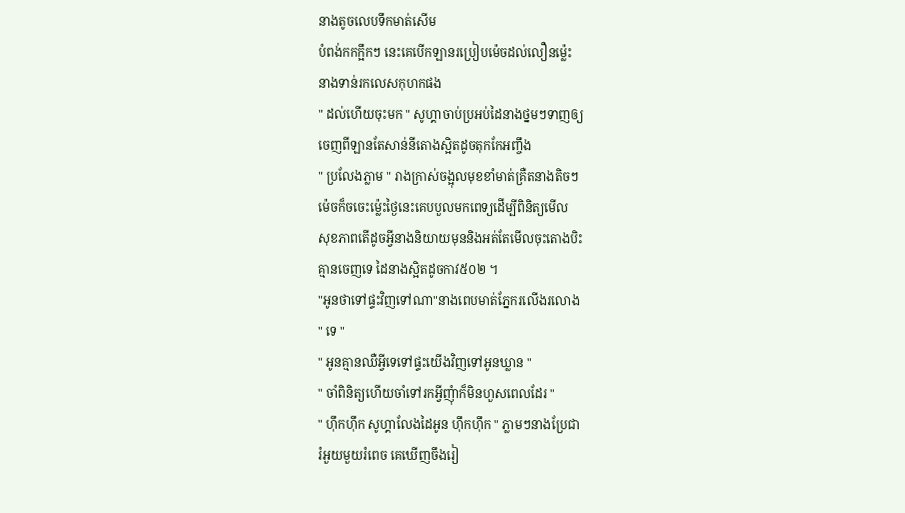នាងតូចលេបទឹកមាត់សេីម
បំពង់កកក្អឹកៗ នេះគេបេីកឡានរប្រៀបម៉េចដល់លឿនម្ល៉េះ
នាងទាន់រកលេសកុហកផង
" ដល់ហេីយចុះមក " សូហ្គាចាប់ប្រអប់ដៃនាងថ្នមៗទាញឲ្យ
ចេញពីឡានតែសាន់នីតោងស្អិតដូចតុកកែអញ្ចឹង
" ប្រលែងភ្លាម " រាងក្រាស់ចង្អុលមុខខាំមាត់គ្រឺតនាងតិចៗ
ម៉េចក៏ចចេះម្ល៉េះថ្ងៃនេះគេបបួលមកពេទ្យដេីម្បីពិនិត្យមេីល
សុខភាពតេីដូចអ្វីនាងនិយាយមុននិងអត់តែមេីលចុះតោងបិះ
គ្មានចេញទេ ដៃនាងស្អិតដូចកាវ៥០២ ។
"អូនថាទៅផ្ទះវិញទៅណា"នាងពេបមាត់ភ្នែករលេីងរលោង
" ទេ "
" អូនគ្មានឈឺអ្វីទេទៅផ្ទះយេីងវិញទៅអូនឃ្លាន "
" ចាំពិនិត្យហេីយចាំទៅរកអ្វីញុំាក៏មិនហួសពេលដែរ "
" ហុឹកហុឹក សូហ្គាលែងដៃអូន ហុឹកហុឹក " ភ្លាមៗនាងប្រែជា
រំអួយមួយរំពេច គេឃេីញចឹងរៀ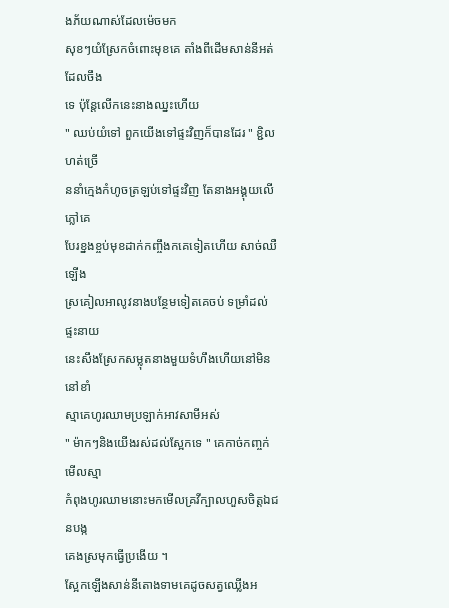ងភ័យណាស់ដែលម៉េចមក
សុខៗយំស្រែកចំពោះមុខគេ តាំងពីដេីមសាន់នីអត់ដែលចឹង
ទេ ប៉ុន្តែលេីកនេះនាងឈ្នះហេីយ
" ឈប់យំទៅ ពួកយេីងទៅផ្ទះវិញក៏បានដែរ " ខ្ជិលហត់ច្រេី
ននាំក្មេងកំហូចត្រឡប់ទៅផ្ទះវិញ តែនាងអង្គុយលេីភ្លៅគេ
បែរខ្នងខ្ចប់មុខដាក់កញ្ចឹងកគេទៀតហេីយ សាច់ឈឺឡេីង
ស្រគៀលអាលូវនាងបន្ថែមទៀតគេចប់ ទម្រាំដល់ផ្ទះនាយ
នេះសឹងស្រែកសម្លុតនាងមួយទំហឹងហេីយនៅមិននៅខាំ
ស្មាគេហូរឈាមប្រឡាក់អាវសាមីអស់
" ម៉ាកៗនិងយេីងរស់ដល់ស្អែកទេ " គេកាច់កញ្ចក់មេីលស្មា
កំពុងហូរឈាមនោះមកមេីលគ្រវីក្បាលហួសចិត្ដឯជនបង្ក
គេងស្រមុកធ្វេីប្រងេីយ ។
ស្អែកឡេីងសាន់នីតោងទាមគេដូចសត្វឈ្លេីងអ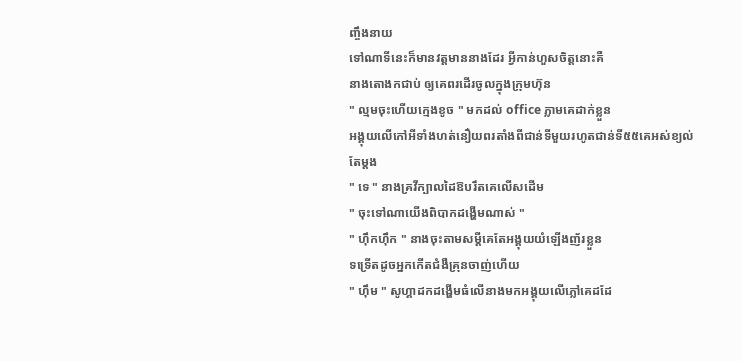ញ្ចឹងនាយ
ទៅណាទីនេះក៏មានវត្ដមាននាងដែរ អ្វីកាន់ហួសចិត្ដនោះគឺ
នាងតោងកជាប់ ឲ្យគេពរដេីរចូលក្នុងក្រុមហ៊ុន
" ល្មមចុះហេីយក្មេងខូច " មកដល់ office ភ្លាមគេដាក់ខ្លួន
អង្គុយលេីកៅអីទាំងហត់នឿយពរតាំងពីជាន់ទីមួយរហូតជាន់ទី៥៥គេអស់ខ្យល់តែម្ដង
" ទេ " នាងគ្រវីក្បាលដៃឱបរឹតគេលេីសដេីម
" ចុះទៅណាយេីងពិបាកដង្ហេីមណាស់ "
" ហុឹកហុឹក " នាងចុះតាមសម្ដីគេតែអង្គុយយំឡេីងញ័រខ្លួន
ទទ្រើតដូចអ្នកកេីតជំងឺគ្រុនចាញ់ហេីយ
" ហុឹម " សូហ្គាដកដង្ហើមធំលេីនាងមកអង្គុយលេីភ្លៅគេដដែ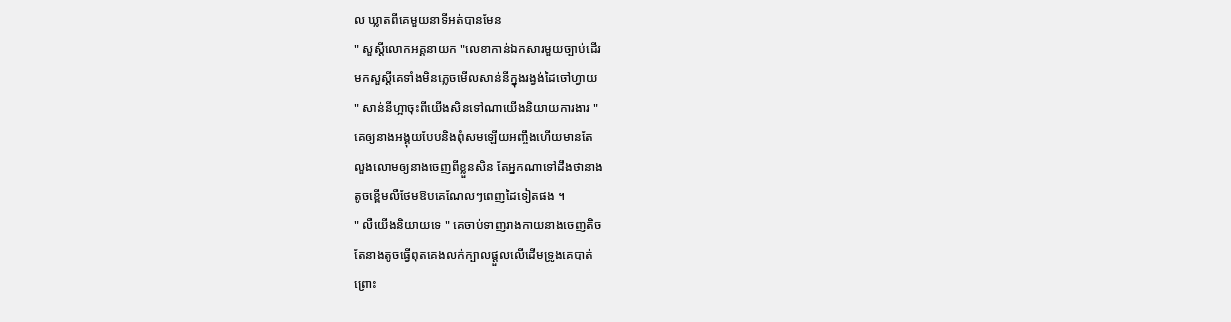ល ឃ្លាតពីគេមួយនាទីអត់បានមែន
" សួស្ដីលោកអគ្គនាយក "លេខាកាន់ឯកសារមួយច្បាប់ដេីរ
មកសួស្ដីគេទាំងមិនភ្លេចមេីលសាន់នីក្នុងរង្វង់ដៃចៅហ្វាយ
" សាន់នីហ្អាចុះពីយេីងសិនទៅណាយេីងនិយាយការងារ "
គេឲ្យនាងអង្គុយបែបនិងពុំសមឡេីយអញ្ចឹងហេីយមានតែ
លួងលោមឲ្យនាងចេញពីខ្លួនសិន តែអ្នកណាទៅដឹងថានាង
តូចខ្ពេីមលឺថែមឱបគេណែលៗពេញដៃទៀតផង ។
" លឺយេីងនិយាយទេ " គេចាប់ទាញរាងកាយនាងចេញតិច
តែនាងតូចធ្វេីពុតគេងលក់ក្បាលផ្ដួលលេីដេីមទ្រូងគេបាត់
ព្រោះ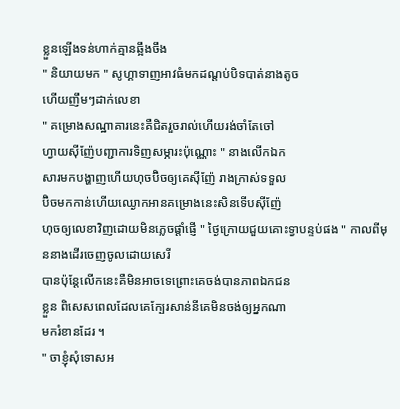ខ្លួនឡេីងទន់ហាក់គ្មានឆ្អឹងចឹង
" និយាយមក " សូហ្គាទាញអាវធំមកដណ្ដប់បិទបាត់នាងតូច
ហេីយញឹមៗដាក់លេខា
" គម្រោងសណ្ឋាគារនេះគឺជិតរួចរាល់ហេីយរង់ចាំតែចៅ
ហ្វាយសុីញ៉ែបញ្ជាការទិញសម្ភារះប៉ុណ្ណោះ " នាងលេីកឯក
សារមកបង្ហាញហេីយហុចប៊ិចឲ្យគេសុីញ៉ែ រាងក្រាស់ទទួល
ប៊ិចមកកាន់ហេីយឈ្ងោកអានគម្រោងនេះសិនទេីបសុីញ៉ែ
ហុចឲ្យលេខាវិញដោយមិនភ្លេចផ្ដាំផ្ញេី " ថ្ងៃក្រោយជួយគោះទ្វាបន្ទប់ផង " កាលពីមុននាងដេីរចេញចូលដោយសេរី
បានប៉ុន្ដែលេីកនេះគឺមិនអាចទេព្រោះគេចង់បានភាពឯកជន
ខ្លួន ពិសេសពេលដែលគេក្បែរសាន់នីគេមិនចង់ឲ្យអ្នកណា
មករំខានដែរ ។
" ចាខ្ញុំសុំទោសអ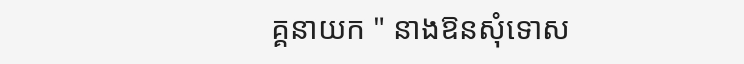គ្គនាយក " នាងឱនសុំទោស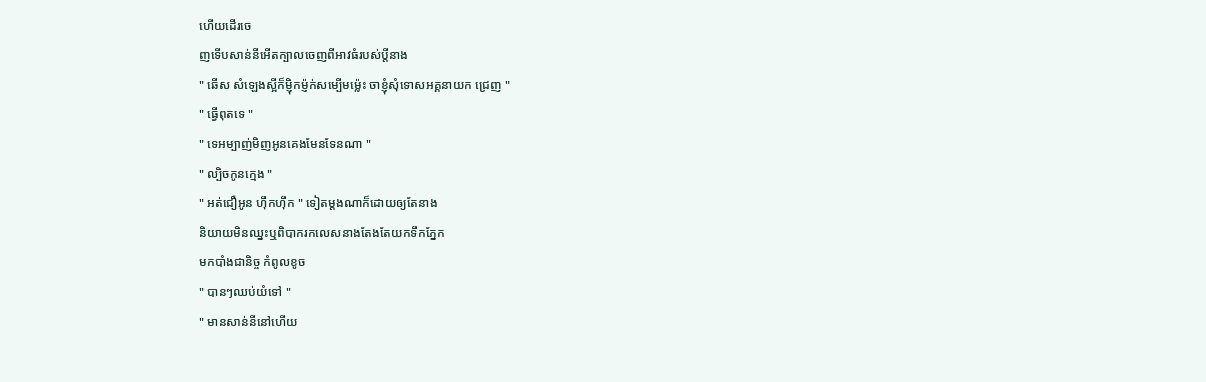ហេីយដេីរចេ
ញទេីបសាន់នីអេីតក្បាលចេញពីអាវធំរបស់ប្ដីនាង
" ឆេីស សំឡេងស្អីក៏ម្ញ៉ិកម្ញ៉ក់សម្បេីមម្ល៉េះ ចាខ្ញុំសុំទោសអគ្គនាយក ជ្រេញ "
" ធ្វេីពុតទេ "
" ទេអម្បាញ់មិញអូនគេងមែនទែនណា "
" ល្បិចកូនក្មេង "
" អត់ជឿអូន ហុឹកហុឹក " ទៀតម្ដងណាក៏ដោយឲ្យតែនាង
និយាយមិនឈ្នះឬពិបាករកលេសនាងតែងតែយកទឹកភ្នែក
មកបាំងជានិច្ច កំពូលខូច
" បានៗឈប់យំទៅ "
" មានសាន់នីនៅហេីយ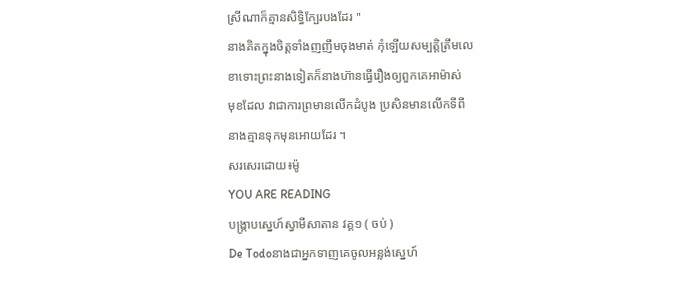ស្រីណាក៏គ្មានសិទ្ធិក្បែរបងដែរ "
នាងគិតក្នុងចិត្ដទាំងញញឹមចុងមាត់ កុំឡេីយសម្បត្ដិត្រឹមលេ
ខាទោះព្រះនាងទៀតក៏នាងហ៊ានធ្វេីរឿងឲ្យពួកគេអាម៉ាស់
មុខដែល វាជាការព្រមានលេីកដំបូង ប្រសិនមានលេីកទីពី
នាងគ្មានទុកមុនអោយដែរ ។
សរសេរដោយ៖ម៉ូ
YOU ARE READING
បង្រ្កាបស្នេហ៍ស្វាមីសាតាន វគ្គ១ ( ចប់ )
De Todoនាងជាអ្នកទាញគេចូលអន្លង់ស្នេហ៍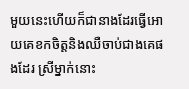មួយនេះហេីយក៏ជានាងដែរធ្វេីអោយគេខកចិត្ដនិងឈឺចាប់ជាងគេផងដែរ ស្រីម្នាក់នោះ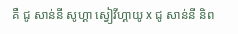គឺ ជូ សាន់នី សូហ្គា ស្វៀវីហ្គាយូ x ជូ សាន់នី និព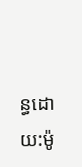ន្ធដោយ:ម៉ូ